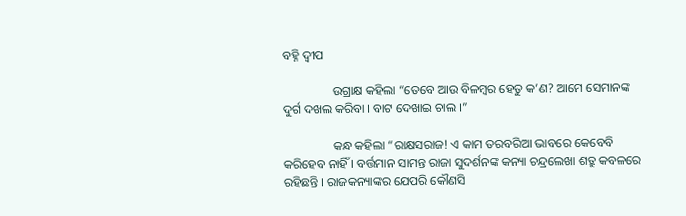ବହ୍ନି ଦ୍ୱୀପ

                ଉଗ୍ରାକ୍ଷ କହିଲା “ତେବେ ଆଉ ବିଳମ୍ବର ହେତୁ କ’ଣ? ଆମେ ସେମାନଙ୍କ ଦୁର୍ଗ ଦଖଲ କରିବା । ବାଟ ଦେଖାଇ ଚାଲ ।”

                କନ୍ଧ କହିଲା “ରାକ୍ଷସରାଜ! ଏ କାମ ତରବରିଆ ଭାବରେ କେବେବି କରିହେବ ନାହିଁ । ବର୍ତ୍ତମାନ ସାମନ୍ତ ରାଜା ସୁଦର୍ଶନଙ୍କ କନ୍ୟା ଚନ୍ଦ୍ରଲେଖା ଶତ୍ରୁ କବଳରେ ରହିଛନ୍ତି । ରାଜକନ୍ୟାଙ୍କର ଯେପରି କୌଣସି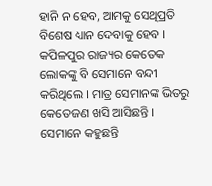ହାନି ନ ହେବ, ଆମକୁ ସେଥିପ୍ରତି ବିଶେଷ ଧ୍ୟାନ ଦେବାକୁ ହେବ । କପିଳପୁର ରାଜ୍ୟର କେତେକ ଲୋକଙ୍କୁ ବି ସେମାନେ ବନ୍ଦୀ କରିଥିଲେ । ମାତ୍ର ସେମାନଙ୍କ ଭିତରୁ କେତେଜଣ ଖସି ଆସିଛନ୍ତି । ସେମାନେ କହୁଛନ୍ତି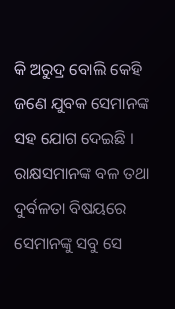କି ଅରୁଦ୍ର ବୋଲି କେହି ଜଣେ ଯୁବକ ସେମାନଙ୍କ ସହ ଯୋଗ ଦେଇଛି । ରାକ୍ଷସମାନଙ୍କ ବଳ ତଥା ଦୁର୍ବଳତା ବିଷୟରେ ସେମାନଙ୍କୁ ସବୁ ସେ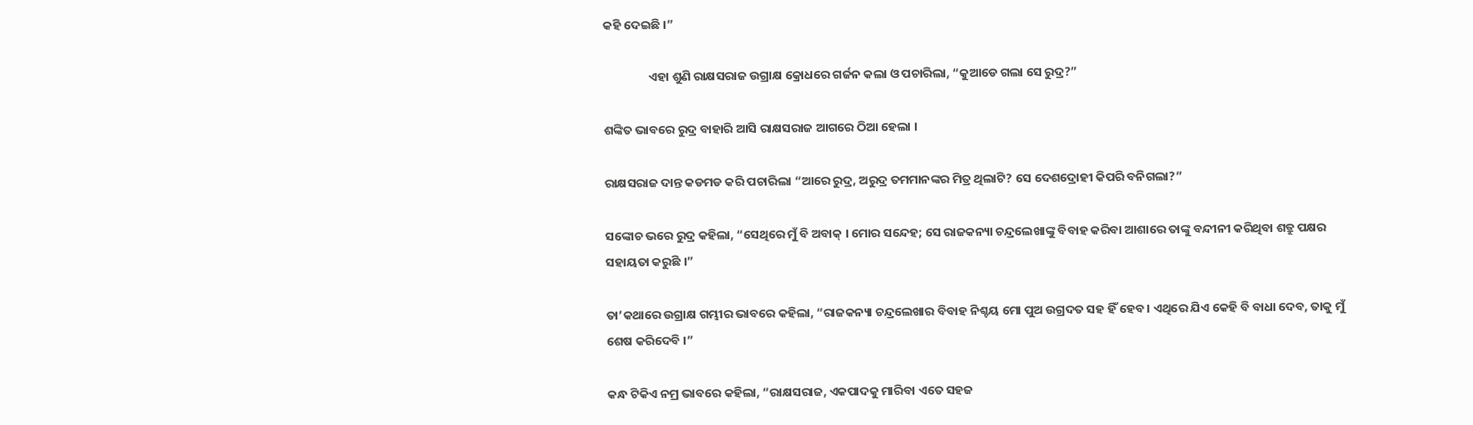କହି ଦେଇଛି ।”

                ଏହା ଶୁଣି ରାକ୍ଷସରାଜ ଉଗ୍ରାକ୍ଷ କ୍ରୋଧରେ ଗର୍ଜନ କଲା ଓ ପଚାରିଲା, “କୁଆଡେ ଗଲା ସେ ରୁଦ୍ର?”

ଶଙ୍କିତ ଭାବରେ ରୁଦ୍ର ବାହାରି ଆସି ରାକ୍ଷସରାଜ ଆଗରେ ଠିଆ ହେଲା ।

ରାକ୍ଷସରାଜ ଦାନ୍ତ କଡମଡ କରି ପଚାରିଲା “ଆରେ ରୁଦ୍ର, ଅରୁଦ୍ର ତମମାନଙ୍କର ମିତ୍ର ଥିଲାଟି? ସେ ଦେଶଦ୍ରୋହୀ କିପରି ବନିଗଲା?”

ସଙ୍କୋଚ ଭରେ ରୁଦ୍ର କହିଲା, “ସେଥିରେ ମୁଁ ବି ଅବାକ୍ । ମୋର ସନ୍ଦେହ; ସେ ରାଜକନ୍ୟା ଚନ୍ଦ୍ରଲେଖାଙ୍କୁ ବିବାହ କରିବା ଆଶାରେ ତାଙ୍କୁ ବନ୍ଦୀନୀ କରିଥିବା ଶତ୍ରୁ ପକ୍ଷର ସହାୟତା କରୁଛି ।”

ତା’କଥାରେ ଉଗ୍ରାକ୍ଷ ଗମ୍ଭୀର ଭାବରେ କହିଲା, “ରାଜକନ୍ୟା ଚନ୍ଦ୍ରଲେଖାର ବିବାହ ନିଶ୍ଚୟ ମୋ ପୁଅ ଉଗ୍ରଦତ ସହ ହିଁ ହେବ । ଏଥିରେ ଯିଏ କେହି ବି ବାଧା ଦେବ, ତାକୁ ମୁଁ ଶେଷ କରିଦେବି ।”

କନ୍ଧ ଟିକିଏ ନମ୍ର ଭାବରେ କହିଲା, “ରାକ୍ଷସରାଜ, ଏକପାଦକୁ ମାରିବା ଏତେ ସହଜ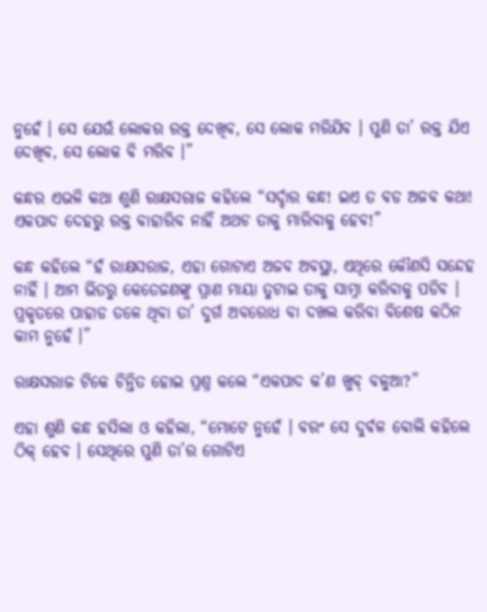ନୁହେଁ । ସେ ଯେଉଁ ଲୋକର ରକ୍ତ ଦେଖିବ, ସେ ଲୋକ ମରିଯିବ । ପୁଣି ତା’ ରକ୍ତ ଯିଏ ଦେଖିବ, ସେ ଲୋକ ବି ମରିବ ।”

କନ୍ଧର ଏଭଳି କଥା ଶୁଣି ରାକ୍ଷସରାଜ କହିଲେ “ସର୍ଦ୍ଦାର କନ୍ଧ! ଇଏ ତ ବଡ ଅଜବ କଥା! ଏକପାଦ ଦେହରୁ ରକ୍ତ ବାହାରିବ ନାହିଁ ଅଥଚ ତାକୁ ମାରିବାକୁ ହେବ!”

କନ୍ଧ କହିଲେ “ହଁ ରାକ୍ଷସରାଜ, ଏହା ଗୋଟାଏ ଅଜବ ଅବସ୍ଥା, ଏଥିରେ କୌଣସି ସନ୍ଦେହ ନାହିଁ । ଆମ ଭିତରୁ କେତେଜଣଙ୍କୁ ପ୍ରାଣ ମାୟା ତୁଟାଇ ତାକୁ ସାମ୍ନା କରିବାକୁ ପଡିବ । ପ୍ରକୃତରେ ପାହାଡ ତଳେ ଥିବା ତା’ ଦୁର୍ଗ ଅବରୋଧ ବା ଦଖଲ କରିବା ବିଶେଷ କଠିନ କାମ ନୁହେଁ ।”

ରାକ୍ଷସରାଜ ଟିକେ ଚିନ୍ତିତ ହୋଇ ପ୍ରଶ୍ନ କଲେ “ଏକପାଦ କ’ଣ ଖୁବ୍ ବଳୁଆ?”

ଏହା ଶୁଣି କନ୍ଧ ହସିଲା ଓ କହିଲା, “ମୋଟେ ନୁହେଁ । ବରଂ ସେ ଦୁର୍ବଳ ବୋଲି କହିଲେ ଠିକ୍ ହେବ । ସେଥିରେ ପୁଣି ତା’ର ଗୋଟିଏ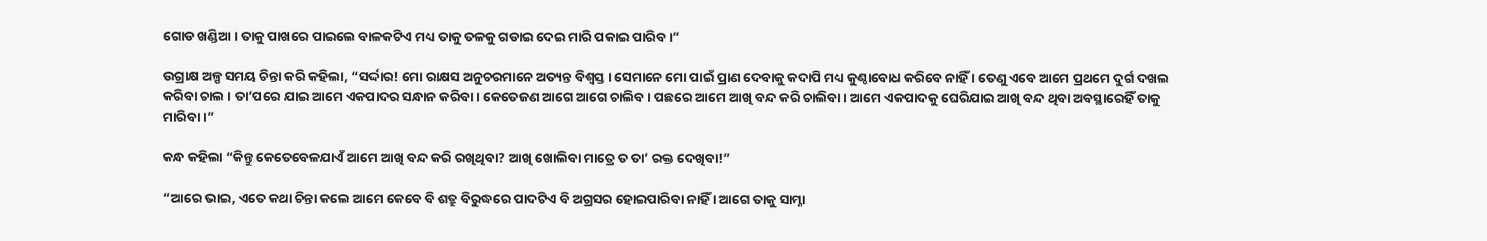ଗୋଡ ଖଣ୍ଡିଆ । ତାକୁ ପାଖରେ ପାଇଲେ ବାଳକଟିଏ ମଧ୍ୟ ତାକୁ ତଳକୁ ଗଡାଇ ଦେଇ ମାରି ପକାଇ ପାରିବ ।”

ଉଗ୍ରାକ୍ଷ ଅଳ୍ପ ସମୟ ଚିନ୍ତା କରି କହିଲା, “ସର୍ଦ୍ଦାର! ମୋ ରାକ୍ଷସ ଅନୁଚରମାନେ ଅତ୍ୟନ୍ତ ବିଶ୍ୱସ୍ତ । ସେମାନେ ମୋ ପାଇଁ ପ୍ରାଣ ଦେବାକୁ କଦାପି ମଧ୍ୟ କୁଣ୍ଠାବୋଧ କରିବେ ନାହିଁ । ତେଣୁ ଏବେ ଆମେ ପ୍ରଥମେ ଦୁର୍ଗ ଦଖଲ କରିବା ଚାଲ । ତା’ପରେ ଯାଇ ଆମେ ଏକପାଦର ସନ୍ଧାନ କରିବା । କେତେଜଣ ଆଗେ ଆଗେ ଚାଲିବ । ପଛରେ ଆମେ ଆଖି ବନ୍ଦ କରି ଚାଲିବା । ଆମେ ଏକପାଦକୁ ଘେରିଯାଇ ଆଖି ବନ୍ଦ ଥିବା ଅବସ୍ଥାରେହିଁ ତାକୁ ମାରିବା ।”

କନ୍ଧ କହିଲା “କିନ୍ତୁ କେତେବେଳଯାଏଁ ଆମେ ଆଖି ବନ୍ଦ କରି ରଖିଥିବା? ଆଖି ଖୋଲିବା ମାତ୍ରେ ତ ତା’ ରକ୍ତ ଦେଖିବା!”

“ଆରେ ଭାଇ, ଏତେ କଥା ଚିନ୍ତା କଲେ ଆମେ କେବେ ବି ଶତ୍ରୁ ବିରୁଦ୍ଧରେ ପାଦଟିଏ ବି ଅଗ୍ରସର ହୋଇପାରିବା ନାହିଁ । ଆଗେ ତାକୁ ସାମ୍ନା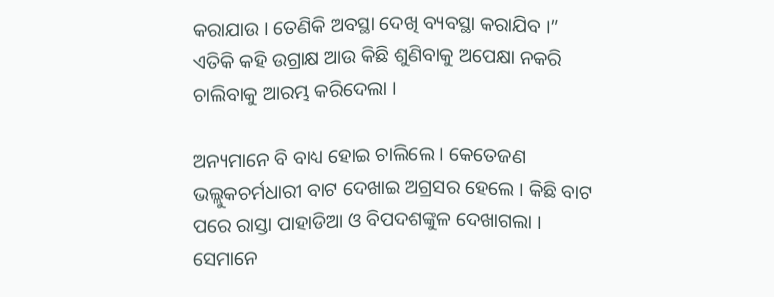କରାଯାଉ । ତେଣିକି ଅବସ୍ଥା ଦେଖି ବ୍ୟବସ୍ଥା କରାଯିବ ।” ଏତିକି କହି ଉଗ୍ରାକ୍ଷ ଆଉ କିଛି ଶୁଣିବାକୁ ଅପେକ୍ଷା ନକରି ଚାଲିବାକୁ ଆରମ୍ଭ କରିଦେଲା ।

ଅନ୍ୟମାନେ ବି ବାଧ୍ୟ ହୋଇ ଚାଲିଲେ । କେତେଜଣ ଭଲ୍ଲୁକଚର୍ମଧାରୀ ବାଟ ଦେଖାଇ ଅଗ୍ରସର ହେଲେ । କିଛି ବାଟ ପରେ ରାସ୍ତା ପାହାଡିଆ ଓ ବିପଦଶଙ୍କୁଳ ଦେଖାଗଲା । ସେମାନେ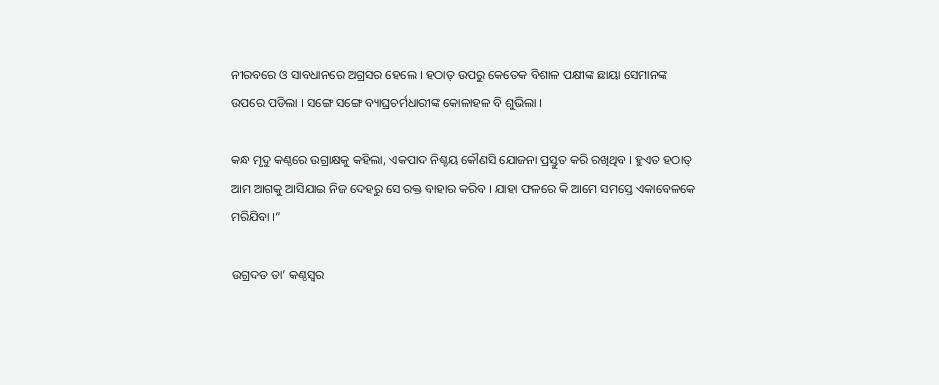ନୀରବରେ ଓ ସାବଧାନରେ ଅଗ୍ରସର ହେଲେ । ହଠାତ୍ ଉପରୁ କେତେକ ବିଶାଳ ପକ୍ଷୀଙ୍କ ଛାୟା ସେମାନଙ୍କ ଉପରେ ପଡିଲା । ସଙ୍ଗେ ସଙ୍ଗେ ବ୍ୟାଘ୍ରଚର୍ମଧାରୀଙ୍କ କୋଳାହଳ ବି ଶୁଭିଲା ।

କନ୍ଧ ମୃଦୁ କଣ୍ଠରେ ଉଗ୍ରାକ୍ଷକୁ କହିଲା, ଏକପାଦ ନିଶ୍ଚୟ କୌଣସି ଯୋଜନା ପ୍ରସ୍ତୁତ କରି ରଖିଥିବ । ହୁଏତ ହଠାତ୍ ଆମ ଆଗକୁ ଆସିଯାଇ ନିଜ ଦେହରୁ ସେ ରକ୍ତ ବାହାର କରିବ । ଯାହା ଫଳରେ କି ଆମେ ସମସ୍ତେ ଏକାବେଳକେ ମରିଯିବା ।”

ଉଗ୍ରଦତ ତା’ କଣ୍ଠସ୍ୱର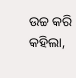ଉଚ୍ଚ କରି କହିଲା,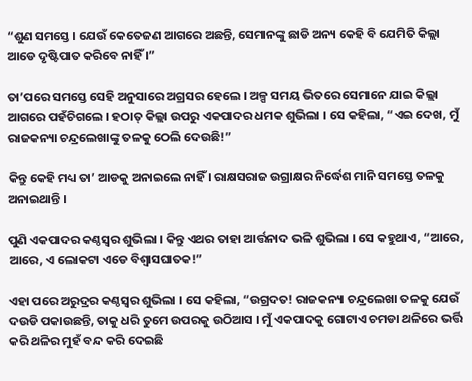“ଶୁଣ ସମସ୍ତେ । ଯେଉଁ କେତେଜଣ ଆଗରେ ଅଛନ୍ତି, ସେମାନଙ୍କୁ ଛାଡି ଅନ୍ୟ କେହି ବି ଯେମିତି କିଲ୍ଲା ଆଡେ ଦୃଷ୍ଟିପାତ କରିବେ ନାହିଁ ।”

ତା’ପରେ ସମସ୍ତେ ସେହି ଅନୁସାରେ ଅଗ୍ରସର ହେଲେ । ଅଳ୍ପ ସମୟ ଭିତରେ ସେମାନେ ଯାଇ କିଲ୍ଲା ଆଗରେ ପହଁଚିଗଲେ । ହଠାତ୍ କିଲ୍ଲା ଉପରୁ ଏକପାଦର ଧମକ ଶୁଭିଲା । ସେ କହିଲା, “ଏଇ ଦେଖ, ମୁଁ ରାଜକନ୍ୟା ଚନ୍ଦ୍ରଲେଖାଙ୍କୁ ତଳକୁ ଠେଲି ଦେଉଛି!”

କିନ୍ତୁ କେହି ମଧ୍ୟ ତା’ ଆଡକୁ ଅନାଇଲେ ନାହିଁ । ରାକ୍ଷସରାଜ ଉଗ୍ରାକ୍ଷର ନିର୍ଦ୍ଧେଶ ମାନି ସମସ୍ତେ ତଳକୁ ଅନାଇଥାନ୍ତି ।

ପୁଣି ଏକପାଦର କଣ୍ଠସ୍ୱର ଶୁଭିଲା । କିନ୍ତୁ ଏଥର ତାହା ଆର୍ତ୍ତନାଦ ଭଳି ଶୁଭିଲା । ସେ କହୁଥାଏ, “ଆରେ, ଆରେ, ଏ ଲୋକଟା ଏଡେ ବିଶ୍ୱାସଘାତକ!”

ଏହା ପରେ ଅରୁଦ୍ରର କଣ୍ଠସ୍ୱର ଶୁଭିଲା । ସେ କହିଲା, “ଉଗ୍ରଦତ! ରାଜକନ୍ୟା ଚନ୍ଦ୍ରଲେଖା ତଳକୁ ଯେଉଁ ଦଉଡି ପକାଉଛନ୍ତି, ତାକୁ ଧରି ତୁମେ ଉପରକୁ ଉଠିଆସ । ମୁଁ ଏକପାଦକୁ ଗୋଟାଏ ଚମଡା ଥଳିରେ ଭର୍ତ୍ତି କରି ଥଳିର ମୁହଁ ବନ୍ଦ କରି ଦେଇଛି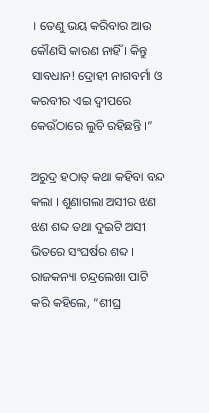। ତେଣୁ ଭୟ କରିବାର ଆଉ କୌଣସି କାରଣ ନାହିଁ । କିନ୍ତୁ ସାବଧାନ! ଦ୍ରୋହୀ ନାଗବର୍ମା ଓ କରବୀର ଏଇ ଦ୍ୱୀପରେ କେଉଁଠାରେ ଲୁଚି ରହିଛନ୍ତି ।”

ଅରୁଦ୍ର ହଠାତ୍ କଥା କହିବା ବନ୍ଦ କଲା । ଶୁଣାଗଲା ଅସୀର ଝଣ ଝଣ ଶବ୍ଦ ତଥା ଦୁଇଟି ଅସୀ ଭିତରେ ସଂଘର୍ଷର ଶବ୍ଦ । ରାଜକନ୍ୟା ଚନ୍ଦ୍ରଲେଖା ପାଟି କରି କହିଲେ, “ଶୀଘ୍ର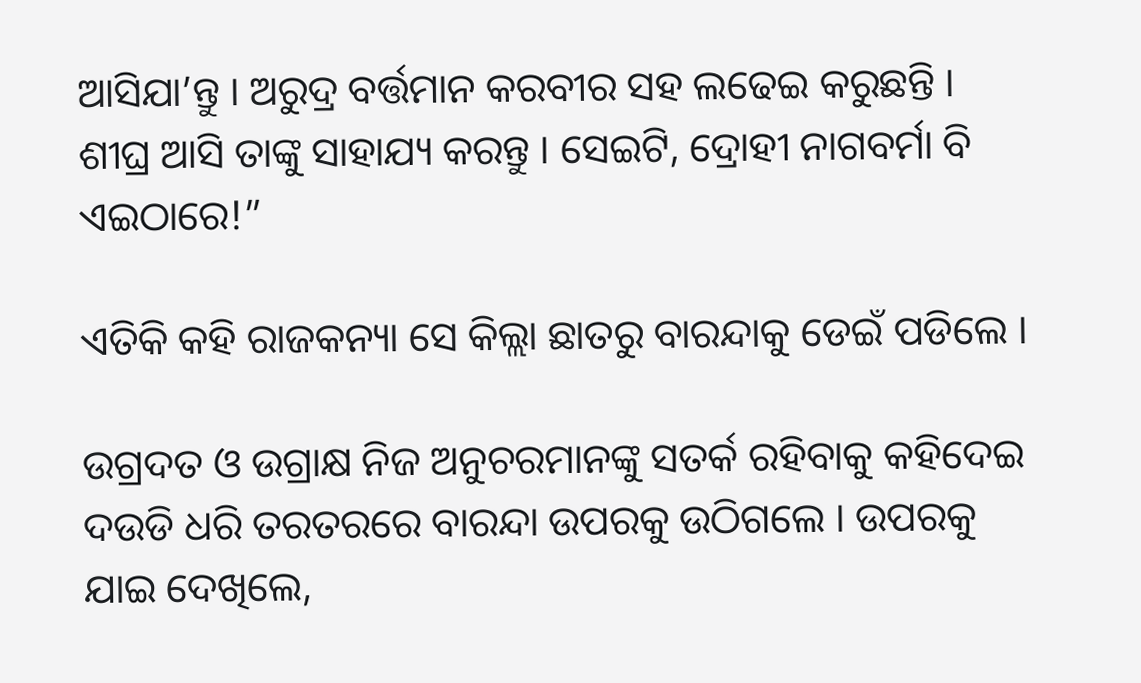ଆସିଯା’ନ୍ତୁ । ଅରୁଦ୍ର ବର୍ତ୍ତମାନ କରବୀର ସହ ଲଢେଇ କରୁଛନ୍ତି । ଶୀଘ୍ର ଆସି ତାଙ୍କୁ ସାହାଯ୍ୟ କରନ୍ତୁ । ସେଇଟି, ଦ୍ରୋହୀ ନାଗବର୍ମା ବି ଏଇଠାରେ!”

ଏତିକି କହି ରାଜକନ୍ୟା ସେ କିଲ୍ଲା ଛାତରୁ ବାରନ୍ଦାକୁ ଡେଇଁ ପଡିଲେ ।

ଉଗ୍ରଦତ ଓ ଉଗ୍ରାକ୍ଷ ନିଜ ଅନୁଚରମାନଙ୍କୁ ସତର୍କ ରହିବାକୁ କହିଦେଇ ଦଉଡି ଧରି ତରତରରେ ବାରନ୍ଦା ଉପରକୁ ଉଠିଗଲେ । ଉପରକୁ ଯାଇ ଦେଖିଲେ,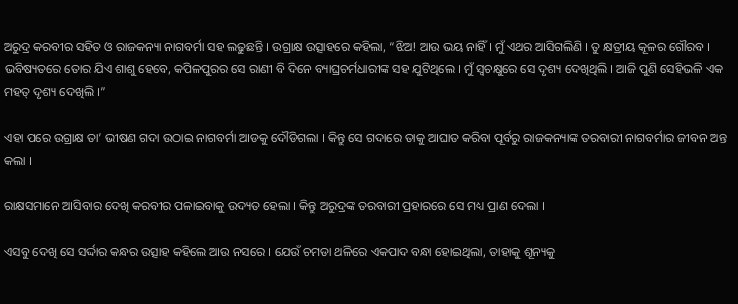ଅରୁଦ୍ର କରବୀର ସହିତ ଓ ରାଜକନ୍ୟା ନାଗବର୍ମା ସହ ଲଢୁଛନ୍ତି । ଉଗ୍ରାକ୍ଷ ଉତ୍ସାହରେ କହିଲା, “ଝିଅ! ଆଉ ଭୟ ନାହିଁ । ମୁଁ ଏଥର ଆସିଗଲିଣି । ତୁ କ୍ଷତ୍ରୀୟ କୂଳର ଗୌରବ । ଭବିଷ୍ୟତରେ ତୋର ଯିଏ ଶାଶୁ ହେବେ, କପିଳପୁରର ସେ ରାଣୀ ବି ଦିନେ ବ୍ୟାଘ୍ରଚର୍ମଧାରୀଙ୍କ ସହ ଯୁଟିଥିଲେ । ମୁଁ ସ୍ୱଚକ୍ଷୁରେ ସେ ଦୃଶ୍ୟ ଦେଖିଥିଲି । ଆଜି ପୁଣି ସେହିଭଳି ଏକ ମହତ୍ ଦୃଶ୍ୟ ଦେଖିଲି ।”

ଏହା ପରେ ଉଗ୍ରାକ୍ଷ ତା’ ଭୀଷଣ ଗଦା ଉଠାଇ ନାଗବର୍ମା ଆଡକୁ ଦୌଡିଗଲା । କିନ୍ତୁ ସେ ଗଦାରେ ତାକୁ ଆଘାତ କରିବା ପୂର୍ବରୁ ରାଜକନ୍ୟାଙ୍କ ତରବାରୀ ନାଗବର୍ମାର ଜୀବନ ଅନ୍ତ କଲା ।

ରାକ୍ଷସମାନେ ଆସିବାର ଦେଖି କରବୀର ପଳାଇବାକୁ ଉଦ୍ୟତ ହେଲା । କିନ୍ତୁ ଅରୁଦ୍ରଙ୍କ ତରବାରୀ ପ୍ରହାରରେ ସେ ମଧ୍ୟ ପ୍ରାଣ ଦେଲା ।

ଏସବୁ ଦେଖି ସେ ସର୍ଦ୍ଦାର କନ୍ଧର ଉତ୍ସାହ କହିଲେ ଆଉ ନସରେ । ଯେଉଁ ଚମଡା ଥଳିରେ ଏକପାଦ ବନ୍ଧା ହୋଇଥିଲା, ତାହାକୁ ଶୂନ୍ୟକୁ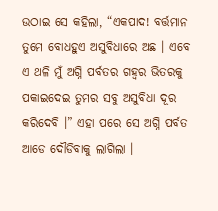ଉଠାଇ ସେ କହିଲା, “ଏକପାଦ! ବର୍ତ୍ତମାନ ତୁମେ ବୋଧହୁଏ ଅସୁବିଧାରେ ଅଛ । ଏବେ ଏ ଥଳି ମୁଁ ଅଗ୍ନି ପର୍ବତର ଗହ୍ୱର ଭିତରକୁ ପକାଇଦେଇ ତୁମର ସବୁ ଅସୁବିଧା ଦୂର କରିଦେବି ।” ଏହା ପରେ ସେ ଅଗ୍ନି ପର୍ବତ ଆଡେ ଦୌଡିବାକୁ ଲାଗିଲା ।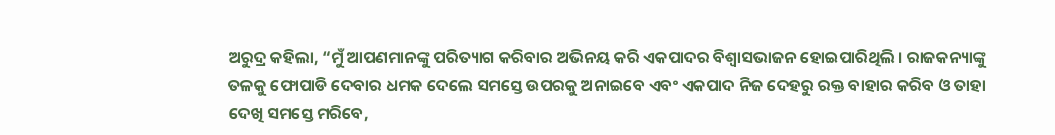ଅରୁଦ୍ର କହିଲା, “ମୁଁ ଆପଣମାନଙ୍କୁ ପରିତ୍ୟାଗ କରିବାର ଅଭିନୟ କରି ଏକପାଦର ବିଶ୍ୱାସଭାଜନ ହୋଇପାରିଥିଲି । ରାଜକନ୍ୟାଙ୍କୁ ତଳକୁ ଫୋପାଡି ଦେବାର ଧମକ ଦେଲେ ସମସ୍ତେ ଉପରକୁ ଅନାଇବେ ଏବଂ ଏକପାଦ ନିଜ ଦେହରୁ ରକ୍ତ ବାହାର କରିବ ଓ ତାହା ଦେଖି ସମସ୍ତେ ମରିବେ,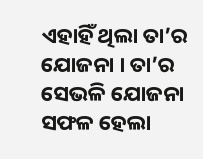ଏହାହିଁ ଥିଲା ତା’ର ଯୋଜନା । ତା’ର ସେଭଳି ଯୋଜନା ସଫଳ ହେଲା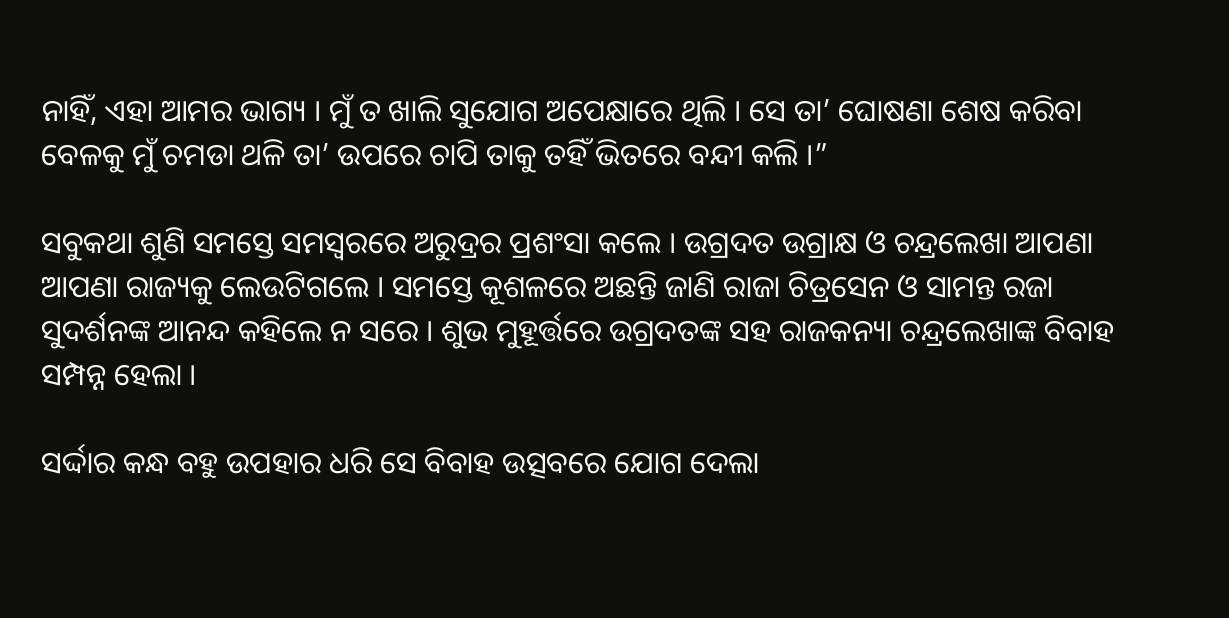ନାହିଁ, ଏହା ଆମର ଭାଗ୍ୟ । ମୁଁ ତ ଖାଲି ସୁଯୋଗ ଅପେକ୍ଷାରେ ଥିଲି । ସେ ତା’ ଘୋଷଣା ଶେଷ କରିବା ବେଳକୁ ମୁଁ ଚମଡା ଥଳି ତା’ ଉପରେ ଚାପି ତାକୁ ତହିଁ ଭିତରେ ବନ୍ଦୀ କଲି ।”

ସବୁକଥା ଶୁଣି ସମସ୍ତେ ସମସ୍ୱରରେ ଅରୁଦ୍ରର ପ୍ରଶଂସା କଲେ । ଉଗ୍ରଦତ ଉଗ୍ରାକ୍ଷ ଓ ଚନ୍ଦ୍ରଲେଖା ଆପଣା ଆପଣା ରାଜ୍ୟକୁ ଲେଉଟିଗଲେ । ସମସ୍ତେ କୂଶଳରେ ଅଛନ୍ତି ଜାଣି ରାଜା ଚିତ୍ରସେନ ଓ ସାମନ୍ତ ରଜା ସୁଦର୍ଶନଙ୍କ ଆନନ୍ଦ କହିଲେ ନ ସରେ । ଶୁଭ ମୁହୂର୍ତ୍ତରେ ଉଗ୍ରଦତଙ୍କ ସହ ରାଜକନ୍ୟା ଚନ୍ଦ୍ରଲେଖାଙ୍କ ବିବାହ ସମ୍ପନ୍ନ ହେଲା ।

ସର୍ଦ୍ଦାର କନ୍ଧ ବହୁ ଉପହାର ଧରି ସେ ବିବାହ ଉତ୍ସବରେ ଯୋଗ ଦେଲା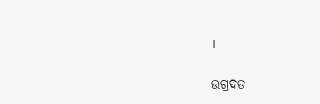।

ଉଗ୍ରଦତ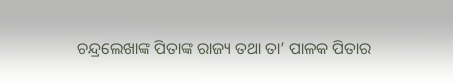ଚନ୍ଦ୍ରଲେଖାଙ୍କ ପିତାଙ୍କ ରାଜ୍ୟ ତଥା ତା’ ପାଳକ ପିତାର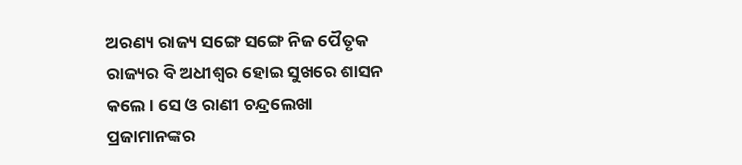ଅରଣ୍ୟ ରାଜ୍ୟ ସଙ୍ଗେ ସଙ୍ଗେ ନିଜ ପୈତୃକ ରାଜ୍ୟର ବି ଅଧୀଶ୍ୱର ହୋଇ ସୁଖରେ ଶାସନ କଲେ । ସେ ଓ ରାଣୀ ଚନ୍ଦ୍ରଲେଖା ପ୍ରଜାମାନଙ୍କର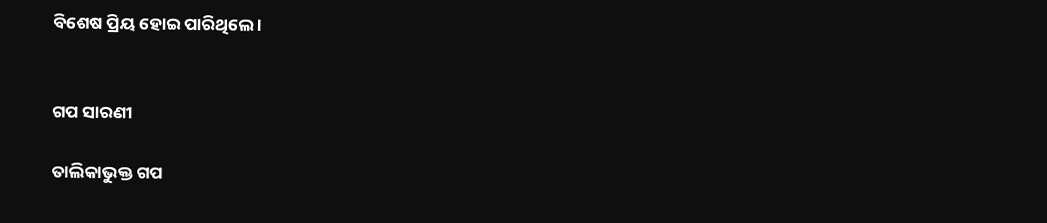ବିଶେଷ ପ୍ରିୟ ହୋଇ ପାରିଥିଲେ ।


ଗପ ସାରଣୀ

ତାଲିକାଭୁକ୍ତ ଗପ